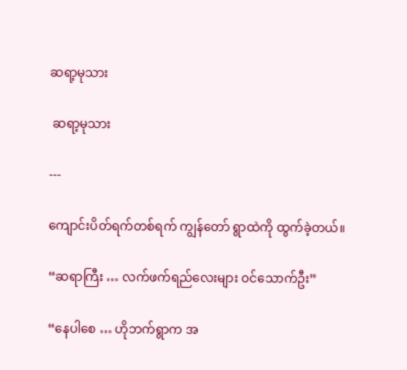ဆရာ့မုသား

 ဆရာ့မုသား

---

ကျောင်းပိတ်ရက်တစ်ရက် ကျွန်တော် ရွာထဲကို ထွက်ခဲ့တယ်။

“ဆရာကြီး … လက်ဖက်ရည်လေးများ ဝင်သောက်ဦး”

“နေပါစေ … ဟိုဘက်ရွာက အ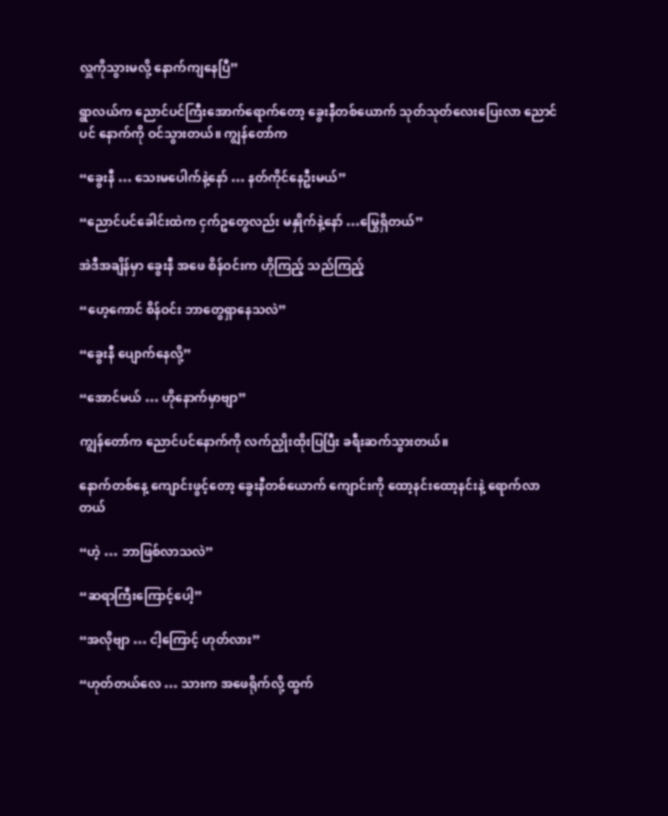လှူကိုသွားမလို့ နောက်ကျနေပြီ”

ရွာလယ်က ညောင်ပင်ကြီးအောက်ရောက်တော့ ခွေးနီတစ်ယောက် သုတ်သုတ်လေးပြေးလာ ညောင်ပင် နောက်ကို ဝင်သွားတယ်။ ကျွန်တော်က

“ခွေးနီ … သေးမပေါက်နဲ့နော် … နတ်ကိုင်နေဦးမယ်”

“ညောင်ပင်ခေါင်းထဲက ငှက်ဥတွေလည်း မနှိုက်နဲ့နော် …မြွေရှိတယ်”

အဲဒီအချိန်မှာ ခွေးနီ အဖေ စိန်ဝင်းက ဟိုကြည့် သည်ကြည့်

“ဟေ့ကောင် စိန်ဝင်း ဘာတွေရှာနေသလဲ”

“ခွေးနီ ပျောက်နေလို့”

“အောင်မယ် … ဟိုနောက်မှာဗျာ”

ကျွန်တော်က ညောင်ပင်နောက်ကို လက်ညှိုးထိုးပြပြီး ခရီးဆက်သွားတယ်။

နောက်တစ်နေ့ ကျောင်းဖွင့်တော့ ခွေးနီတစ်ယောက် ကျောင်းကို ထော့နင်းထော့နင်းနဲ့ ရောက်လာတယ်

“ဟဲ့ … ဘာဖြစ်လာသလဲ”

“ဆရာကြီးကြောင့်ပေါ့”

“အလိုဗျာ … ငါ့ကြောင့် ဟုတ်လား”

“ဟုတ်တယ်လေ … သားက အဖေရိုက်လို့ ထွက်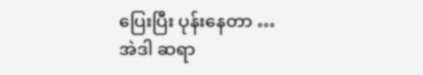ပြေးပြီး ပုန်းနေတာ … အဲဒါ ဆရာ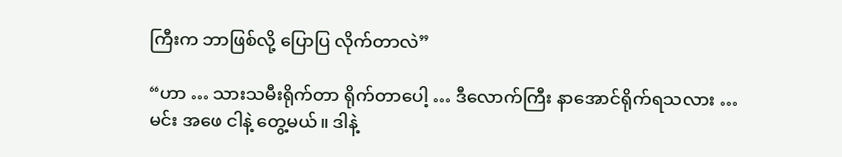ကြီးက ဘာဖြစ်လို့ ပြောပြ လိုက်တာလဲ”

“ဟာ … သားသမီးရိုက်တာ ရိုက်တာပေါ့ … ဒီလောက်ကြီး နာအောင်ရိုက်ရသလား … မင်း အဖေ ငါနဲ့ တွေ့မယ်။ ဒါနဲ့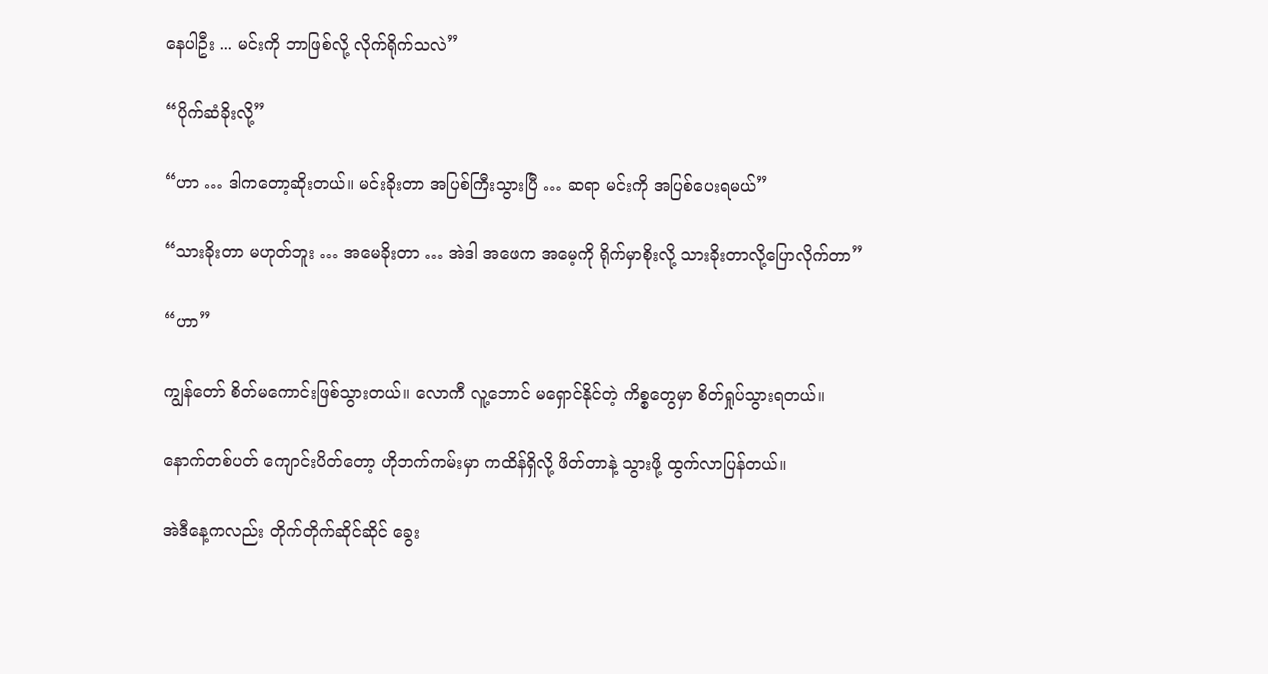နေပါဦး ... မင်းကို ဘာဖြစ်လို့ လိုက်ရိုက်သလဲ”

“ပိုက်ဆံခိုးလို့”

“ဟာ … ဒါကတော့ဆိုးတယ်။ မင်းခိုးတာ အပြစ်ကြီးသွားပြီ … ဆရာ မင်းကို အပြစ်ပေးရမယ်”

“သားခိုးတာ မဟုတ်ဘူး … အမေခိုးတာ … အဲဒါ အဖေက အမေ့ကို ရိုက်မှာစိုးလို့ သားခိုးတာလို့ပြောလိုက်တာ”

“ဟာ”

ကျွန်တော် စိတ်မကောင်းဖြစ်သွားတယ်။ လောကီ လူ့ဘောင် မရှောင်နိုင်တဲ့ ကိစ္စတွေမှာ စိတ်ရှုပ်သွားရတယ်။

နောက်တစ်ပတ် ကျောင်းပိတ်တော့ ဟိုဘက်ကမ်းမှာ ကထိန်ရှိလို့ ဖိတ်တာနဲ့ သွားဖို့ ထွက်လာပြန်တယ်။

အဲဒီနေ့ကလည်း တိုက်တိုက်ဆိုင်ဆိုင် ခွေး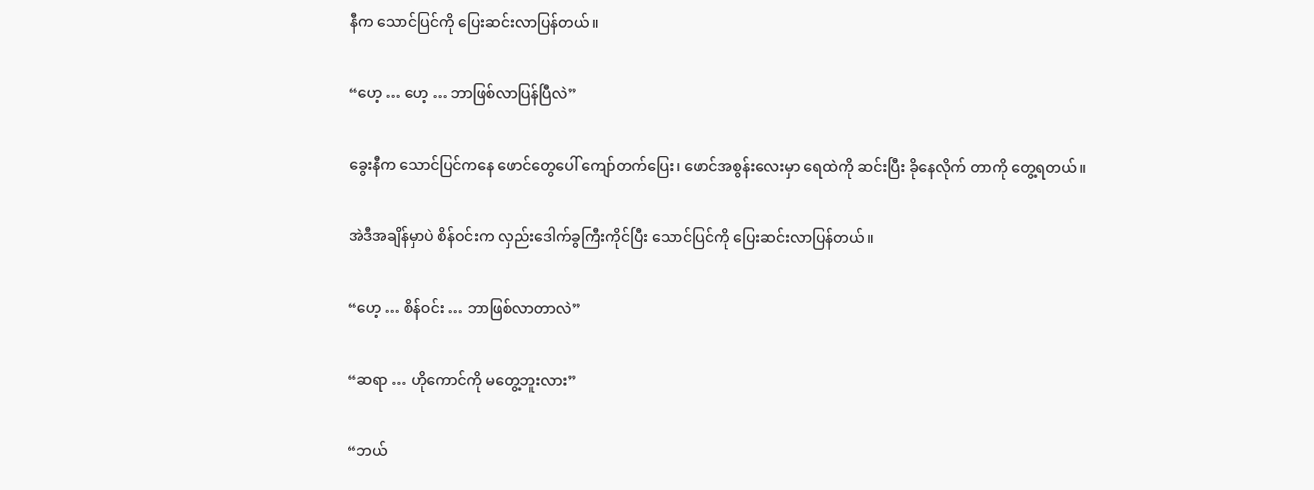နီက သောင်ပြင်ကို ပြေးဆင်းလာပြန်တယ်။

“ဟေ့ … ဟေ့ … ဘာဖြစ်လာပြန်ပြီလဲ”

ခွေးနီက သောင်ပြင်ကနေ ဖောင်တွေပေါ် ကျော်တက်ပြေး၊ ဖောင်အစွန်းလေးမှာ ရေထဲကို ဆင်းပြီး ခိုနေလိုက် တာကို တွေ့ရတယ်။

အဲဒီအချိန်မှာပဲ စိန်ဝင်းက လှည်းဒေါက်ခွကြီးကိုင်ပြီး သောင်ပြင်ကို ပြေးဆင်းလာပြန်တယ်။

“ဟေ့ … စိန်ဝင်း … ဘာဖြစ်လာတာလဲ”

“ဆရာ … ဟိုကောင်ကို မတွေ့ဘူးလား”

“ဘယ်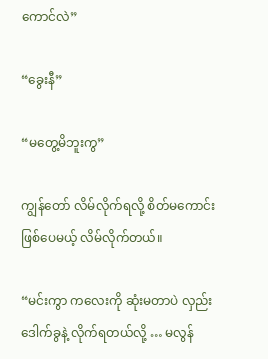ကောင်လဲ”

“ခွေးနီ”

“မတွေ့မိဘူးကွ”

ကျွန်တော် လိမ်လိုက်ရလို့ စိတ်မကောင်းဖြစ်ပေမယ့် လိမ်လိုက်တယ်။

“မင်းကွာ ကလေးကို ဆုံးမတာပဲ လှည်းဒေါက်ခွနဲ့ လိုက်ရတယ်လို့ … မလွန်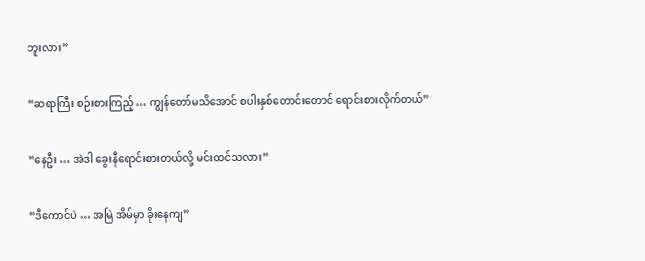ဘူးလား”

“ဆရာကြီး စဉ်းစားကြည့် … ကျွန်တော်မသိအောင် စပါးနှစ်တောင်းတောင် ရောင်းစားလိုက်တယ်”

“နေဦး … အဲဒါ ခွေးနီရောင်းစားတယ်လို့ မင်းထင်သလား”

“ဒီကောင်ပဲ … အမြဲ အိမ်မှာ ခိုးနေကျ”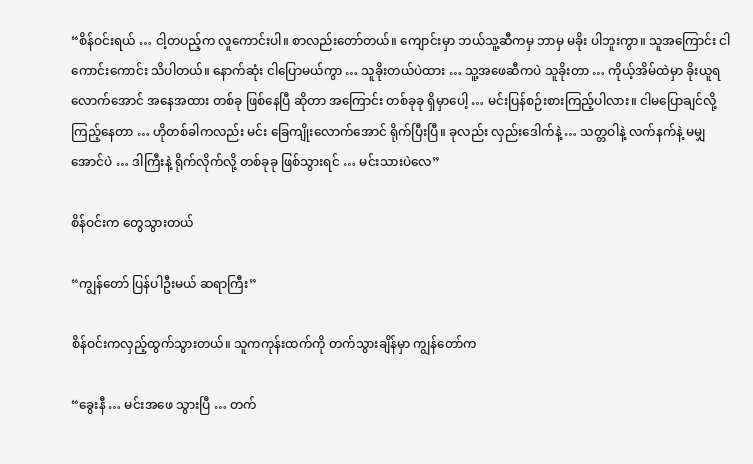“စိန်ဝင်းရယ် … ငါ့တပည့်က လူကောင်းပါ။ စာလည်းတော်တယ်။ ကျောင်းမှာ ဘယ်သူ့ဆီကမှ ဘာမှ မခိုး ပါဘူးကွာ။ သူအကြောင်း ငါကောင်းကောင်း သိပါတယ်။ နောက်ဆုံး ငါပြောမယ်ကွာ … သူခိုးတယ်ပဲထား … သူ့အဖေဆီကပဲ သူခိုးတာ … ကိုယ့်အိမ်ထဲမှာ ခိုးယူရလောက်အောင် အနေအထား တစ်ခု ဖြစ်နေပြီ ဆိုတာ အကြောင်း တစ်ခုခု ရှိမှာပေါ့ … မင်းပြန်စဉ်းစားကြည့်ပါလား။ ငါမပြောချင်လို့ ကြည့်နေတာ … ဟိုတစ်ခါကလည်း မင်း ခြေကျိုးလောက်အောင် ရိုက်ပြီးပြီ။ ခုလည်း လှည်းဒေါက်နဲ့ … သတ္တဝါနဲ့ လက်နက်နဲ့ မမျှအောင်ပဲ … ဒါကြီးနဲ့ ရိုက်လိုက်လို့ တစ်ခုခု ဖြစ်သွားရင် … မင်းသားပဲလေ”

စိန်ဝင်းက တွေသွားတယ်

“ကျွန်တော် ပြန်ပါဦးမယ် ဆရာကြီး”

စိန်ဝင်းကလှည့်ထွက်သွားတယ်။ သူကကုန်းထက်ကို တက်သွားချိန်မှာ ကျွန်တော်က

“ခွေးနီ … မင်းအဖေ သွားပြီ … တက်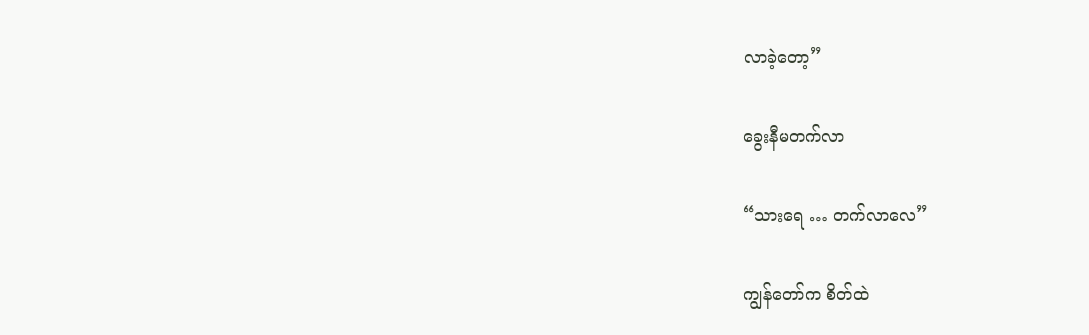လာခဲ့တော့”

ခွေးနီမတက်လာ

“သားရေ … တက်လာလေ”

ကျွန်တော်က စိတ်ထဲ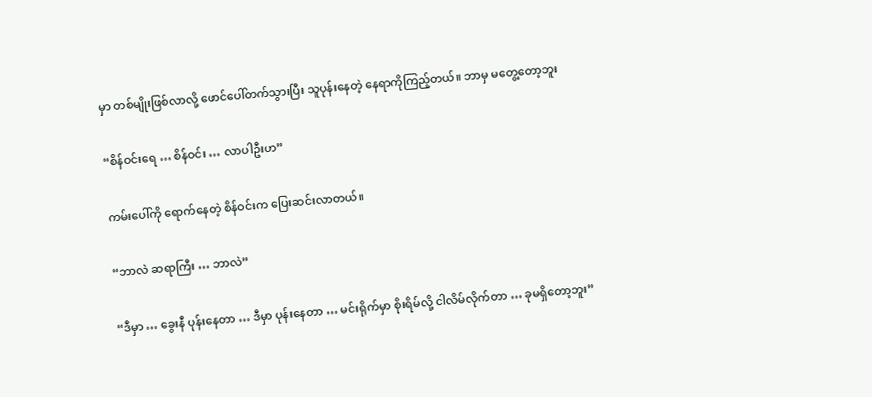မှာ တစ်မျိုးဖြစ်လာလို့ ဖောင်ပေါ်တက်သွားပြီး သူပုန်းနေတဲ့ နေရာကိုကြည့်တယ်။ ဘာမှ မတွေ့တော့ဘူး

“စိန်ဝင်းရေ … စိန်ဝင်း … လာပါဦးဟ”

ကမ်းပေါ်ကို ရောက်နေတဲ့ စိန်ဝင်းက ပြေးဆင်းလာတယ်။

“ဘာလဲ ဆရာကြီး … ဘာလဲ”

“ဒီမှာ … ခွေးနီ ပုန်းနေတာ … ဒီမှာ ပုန်းနေတာ … မင်းရိုက်မှာ စိုးရိမ်လို့ ငါလိမ်လိုက်တာ … ခုမရှိတော့ဘူး”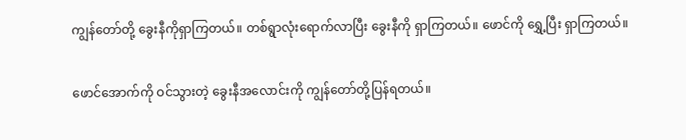ကျွန်တော်တို့ ခွေးနီကိုရှာကြတယ်။ တစ်ရွာလုံးရောက်လာပြီး ခွေးနီကို ရှာကြတယ်။ ဖောင်ကို ရွှေ့ပြီး ရှာကြတယ်။

ဖောင်အောက်ကို ဝင်သွားတဲ့ ခွေးနီအလောင်းကို ကျွန်တော်တို့ပြန်ရတယ်။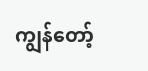ကျွန်တော့်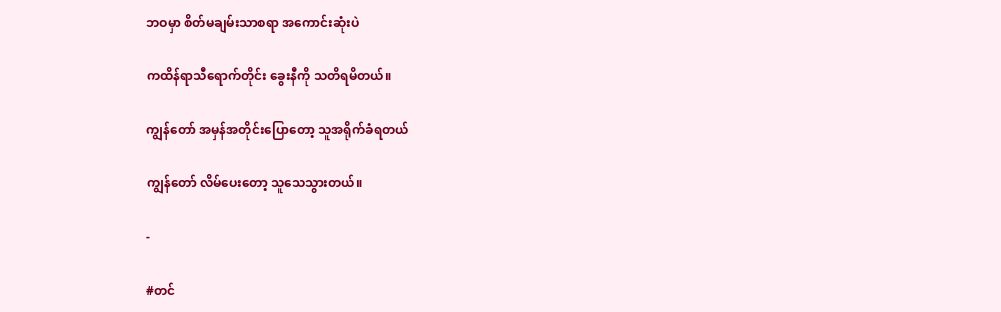ဘဝမှာ စိတ်မချမ်းသာစရာ အကောင်းဆုံးပဲ

ကထိန်ရာသီရောက်တိုင်း ခွေးနီကို သတိရမိတယ်။

ကျွန်တော် အမှန်အတိုင်းပြောတော့ သူအရိုက်ခံရတယ်

ကျွန်တော် လိမ်ပေးတော့ သူသေသွားတယ်။

-

#တင်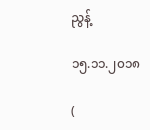ညွန့်

၁၅.၁၁.၂၀၁၈

(